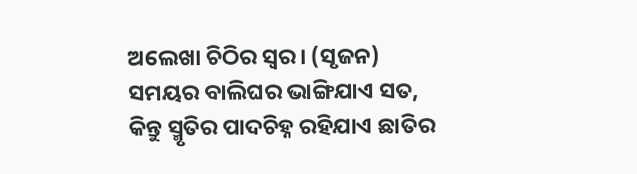ଅଲେଖା ଚିଠିର ସ୍ଵର। (ସୃଜନ)
ସମୟର ବାଲିଘର ଭାଙ୍ଗିଯାଏ ସତ,
କିନ୍ତୁ ସ୍ମୃତିର ପାଦଚିହ୍ନ ରହିଯାଏ ଛାତିର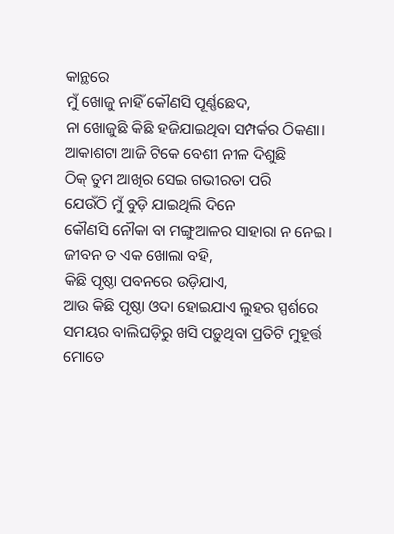କାନ୍ଥରେ
ମୁଁ ଖୋଜୁ ନାହିଁ କୌଣସି ପୂର୍ଣ୍ଣଛେଦ,
ନା ଖୋଜୁଛି କିଛି ହଜିଯାଇଥିବା ସମ୍ପର୍କର ଠିକଣା।
ଆକାଶଟା ଆଜି ଟିକେ ବେଶୀ ନୀଳ ଦିଶୁଛି
ଠିକ୍ ତୁମ ଆଖିର ସେଇ ଗଭୀରତା ପରି
ଯେଉଁଠି ମୁଁ ବୁଡ଼ି ଯାଇଥିଲି ଦିନେ
କୌଣସି ନୌକା ବା ମଙ୍ଗୁଆଳର ସାହାରା ନ ନେଇ।
ଜୀବନ ତ ଏକ ଖୋଲା ବହି,
କିଛି ପୃଷ୍ଠା ପବନରେ ଉଡ଼ିଯାଏ,
ଆଉ କିଛି ପୃଷ୍ଠା ଓଦା ହୋଇଯାଏ ଲୁହର ସ୍ପର୍ଶରେ
ସମୟର ବାଲିଘଡ଼ିରୁ ଖସି ପଡ଼ୁଥିବା ପ୍ରତିଟି ମୁହୂର୍ତ୍ତ
ମୋତେ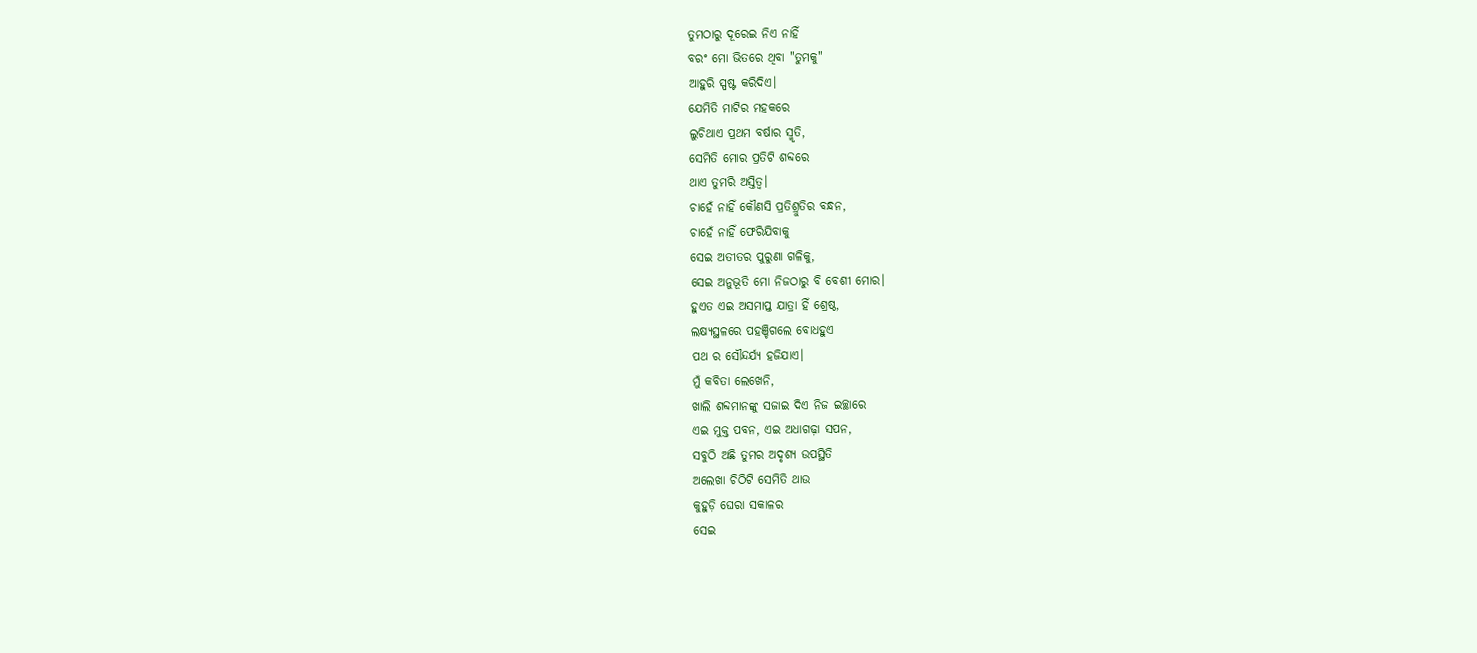ତୁମଠାରୁ ଦୂରେଇ ନିଏ ନାହିଁ
ବରଂ ମୋ ଭିତରେ ଥିବା "ତୁମକୁ"
ଆହୁରି ସ୍ପଷ୍ଟ କରିଦିଏ।
ଯେମିତି ମାଟିର ମହକରେ
ଲୁଚିଥାଏ ପ୍ରଥମ ବର୍ଷାର ସ୍ମୃତି,
ସେମିତି ମୋର ପ୍ରତିଟି ଶବ୍ଦରେ
ଥାଏ ତୁମରି ଅସ୍ତିତ୍ୱ।
ଚାହେଁ ନାହିଁ କୌଣସି ପ୍ରତିଶ୍ରୁତିର ବନ୍ଧନ,
ଚାହେଁ ନାହିଁ ଫେରିଯିବାକୁ
ସେଇ ଅତୀତର ପୁରୁଣା ଗଳିକୁ,
ସେଇ ଅନୁଭୂତି ମୋ ନିଜଠାରୁ ବି ବେଶୀ ମୋର।
ହୁଏତ ଏଇ ଅସମାପ୍ତ ଯାତ୍ରା ହିଁ ଶ୍ରେଷ୍ଠ,
ଲକ୍ଷ୍ୟସ୍ଥଳରେ ପହଞ୍ଚିଗଲେ ବୋଧହୁଏ
ପଥ ର ସୌନ୍ଦର୍ଯ୍ୟ ହଜିଯାଏ।
ମୁଁ କବିତା ଲେଖେନି,
ଖାଲି ଶବ୍ଦମାନଙ୍କୁ ସଜାଇ ଦିଏ ନିଜ ଇଚ୍ଛାରେ
ଏଇ ମୁକ୍ତ ପବନ, ଏଇ ଅଧାଗଢ଼ା ସପନ,
ସବୁଠି ଅଛି ତୁମର ଅଦୃଶ୍ୟ ଉପସ୍ଥିତି
ଅଲେଖା ଚିଠିଟି ସେମିତି ଥାଉ
କୁହୁଡ଼ି ଘେରା ସକାଳର
ସେଇ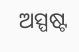ଅସ୍ପଷ୍ଟ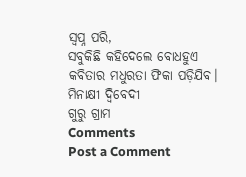ସ୍ଵପ୍ନ ପରି,
ସବୁକିଛି କହିଦେଲେ ବୋଧହୁଏ
କବିତାର ମଧୁରତା ଫିକା ପଡ଼ିଯିବ।
ମିନାକ୍ଷୀ ଦ୍ବିବେଦୀ
ଗୁରୁ ଗ୍ରାମ
Comments
Post a Comment